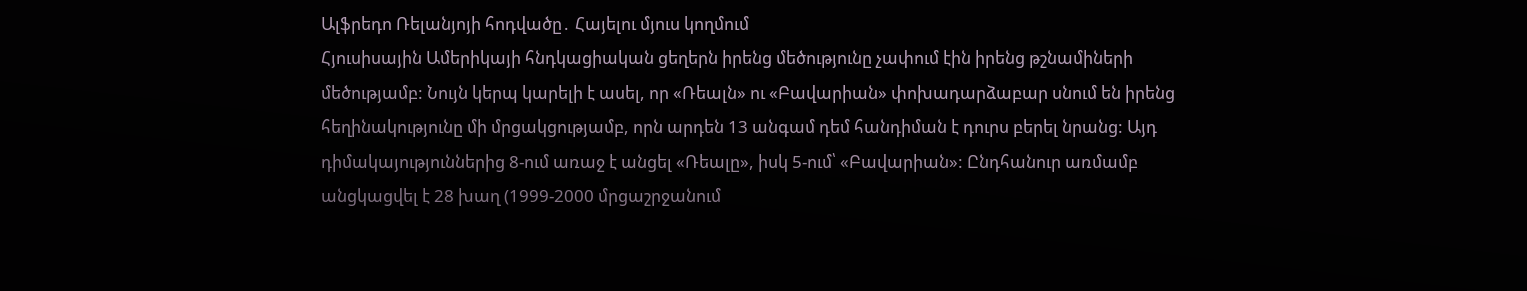Ալֆրեդո Ռելանյոյի հոդվածը․ Հայելու մյուս կողմում
Հյուսիսային Ամերիկայի հնդկացիական ցեղերն իրենց մեծությունը չափում էին իրենց թշնամիների մեծությամբ: Նույն կերպ կարելի է ասել, որ «Ռեալն» ու «Բավարիան» փոխադարձաբար սնում են իրենց հեղինակությունը մի մրցակցությամբ, որն արդեն 13 անգամ դեմ հանդիման է դուրս բերել նրանց: Այդ դիմակայություններից 8-ում առաջ է անցել «Ռեալը», իսկ 5-ում՝ «Բավարիան»: Ընդհանուր առմամբ անցկացվել է 28 խաղ (1999-2000 մրցաշրջանում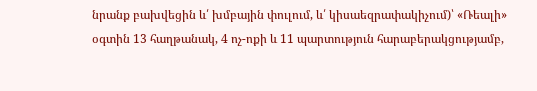նրանք բախվեցին և՛ խմբային փուլում, և՛ կիսաեզրափակիչում)՝ «Ռեալի» օգտին 13 հաղթանակ, 4 ոչ-ոքի և 11 պարտություն հարաբերակցությամբ,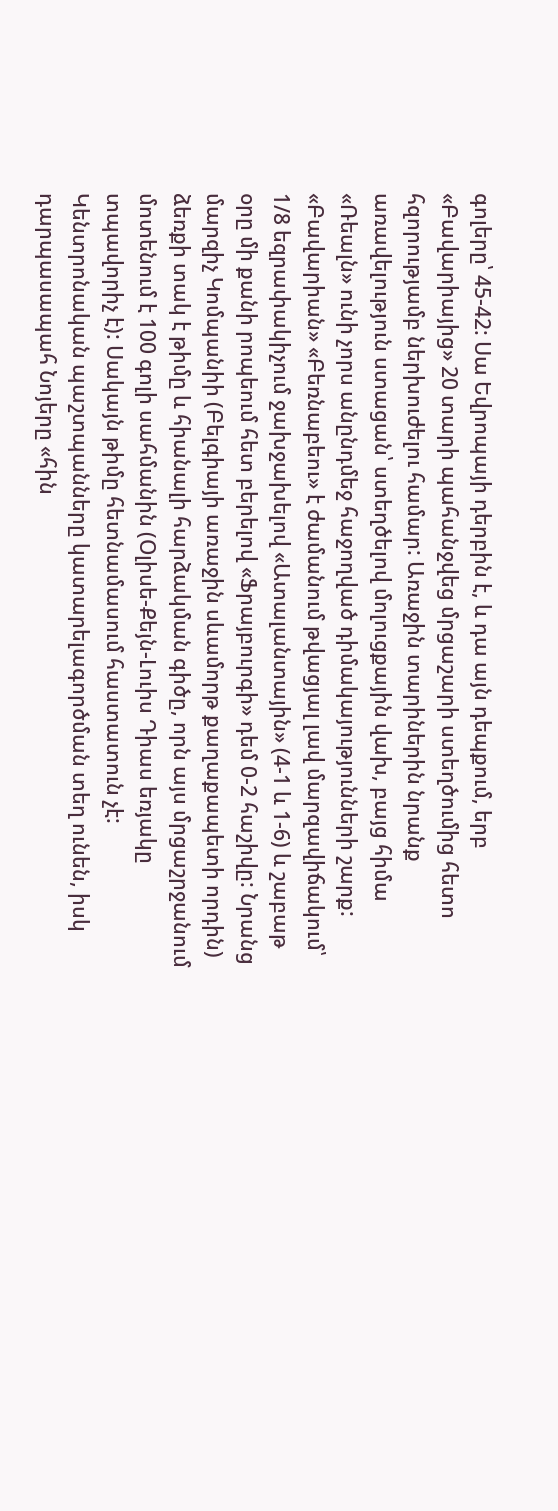գոլերը՝ 45-42: Սա Եվրոպայի դերբին է, և դա այն դեպքում, երբ «Բավարիայից» 20 տարի պահանջվեց մրցաշարի ստեղծումից հետո հզորությամբ ներխուժելու համար: Առաջին տարիներին նրանք առավելություն ստացան՝ ստեղծելով մոլուցքային վախ, բայց հիմա «Ռեալն» ունի չորս անընդմեջ հաջողված դիմակայությունների շարք:
«Բավարիան» «Բեռնաբեու» է ժամանում թվացյալ լավ մարզավիճակում՝ 1/8 եզրափակիչում ջախջախելով «Ատալանտային» (4-1 և 1-6) և շաբաթ օրը մի քանի րոպեում հետ բերելով «Ֆրայբուրգի» դեմ 0-2 հաշիվը: Նրանց մարզիչ Կոմպանիի (Բելգիայի առաջին սևամորթ քաղաքապետի որդին) ձեռքի տակ է թիմը և հիանալի հարձակման գիծը, որն այս մրցաշրջանում մոտենում է 100 գոլի սահմանին (Օլիսե-Քեյն-Լուիս Դիաս եռյակը տպավորիչ է): Սակայն թիմը հետնամասում հաստատուն չէ: Կենտրոնական պաշտպանները կատարելագործման տեղ ունեն, իսկ դարպասապահ Նոյերը «հին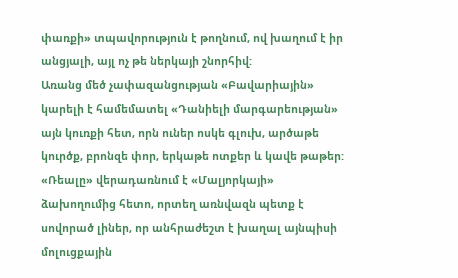փառքի» տպավորություն է թողնում, ով խաղում է իր անցյալի, այլ ոչ թե ներկայի շնորհիվ:
Առանց մեծ չափազանցության «Բավարիային» կարելի է համեմատել «Դանիելի մարգարեության» այն կուռքի հետ, որն ուներ ոսկե գլուխ, արծաթե կուրծք, բրոնզե փոր, երկաթե ոտքեր և կավե թաթեր: «Ռեալը» վերադառնում է «Մալյորկայի» ձախողումից հետո, որտեղ առնվազն պետք է սովորած լիներ, որ անհրաժեշտ է խաղալ այնպիսի մոլուցքային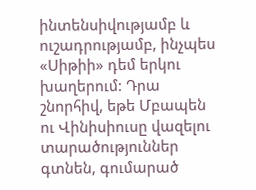ինտենսիվությամբ և ուշադրությամբ, ինչպես «Սիթիի» դեմ երկու խաղերում: Դրա շնորհիվ, եթե Մբապեն ու Վինիսիուսը վազելու տարածություններ գտնեն, գումարած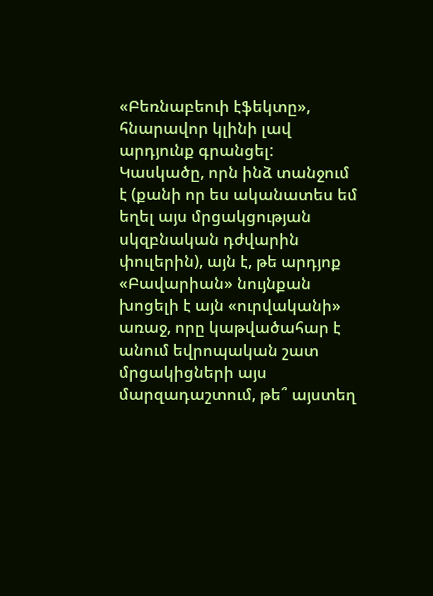«Բեռնաբեուի էֆեկտը», հնարավոր կլինի լավ արդյունք գրանցել:
Կասկածը, որն ինձ տանջում է (քանի որ ես ականատես եմ եղել այս մրցակցության սկզբնական դժվարին փուլերին), այն է, թե արդյոք «Բավարիան» նույնքան խոցելի է այն «ուրվականի» առաջ, որը կաթվածահար է անում եվրոպական շատ մրցակիցների այս մարզադաշտում, թե՞ այստեղ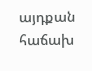այդքան հաճախ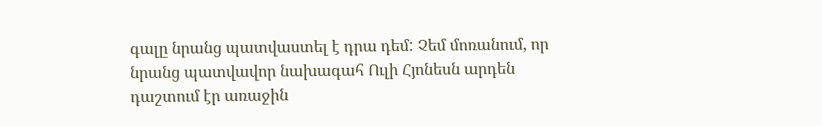գալը նրանց պատվաստել է դրա դեմ: Չեմ մոռանում, որ նրանց պատվավոր նախագահ Ուլի Հյոնեսն արդեն դաշտում էր առաջին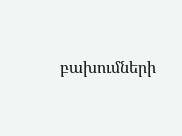բախումների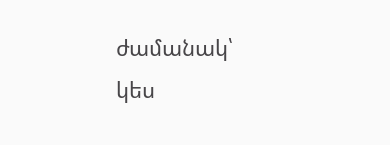ժամանակ՝ կես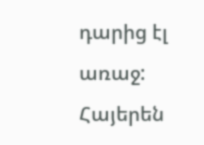դարից էլ առաջ:
Հայերեն